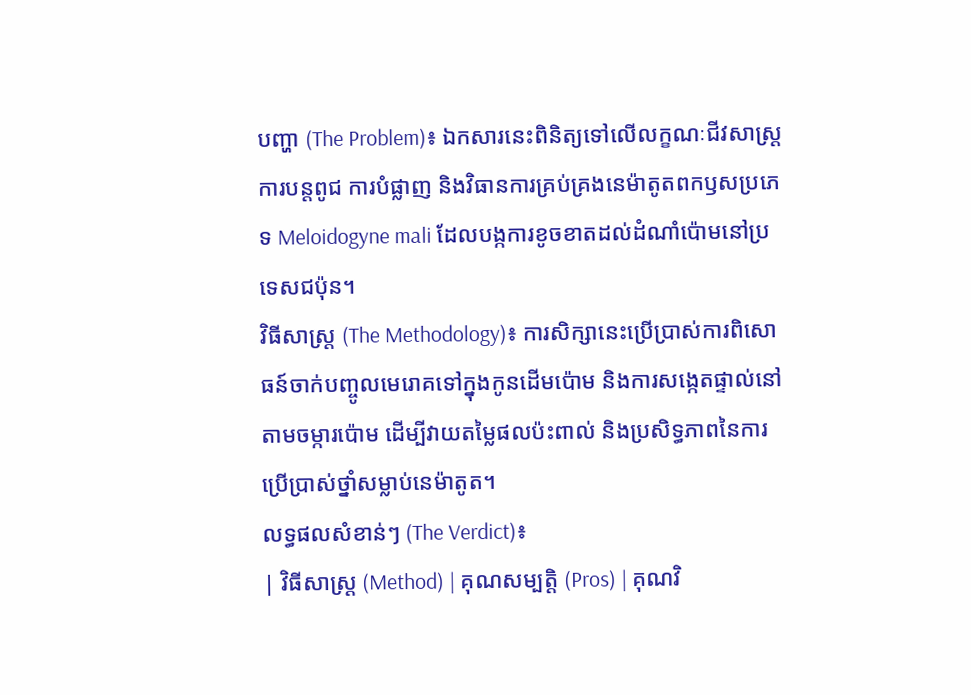បញ្ហា (The Problem)៖ ឯកសារនេះពិនិត្យទៅលើលក្ខណៈជីវសាស្ត្រ ការបន្តពូជ ការបំផ្លាញ និងវិធានការគ្រប់គ្រងនេម៉ាតូតពកឫសប្រភេទ Meloidogyne mali ដែលបង្កការខូចខាតដល់ដំណាំប៉ោមនៅប្រទេសជប៉ុន។
វិធីសាស្ត្រ (The Methodology)៖ ការសិក្សានេះប្រើប្រាស់ការពិសោធន៍ចាក់បញ្ចូលមេរោគទៅក្នុងកូនដើមប៉ោម និងការសង្កេតផ្ទាល់នៅតាមចម្ការប៉ោម ដើម្បីវាយតម្លៃផលប៉ះពាល់ និងប្រសិទ្ធភាពនៃការប្រើប្រាស់ថ្នាំសម្លាប់នេម៉ាតូត។
លទ្ធផលសំខាន់ៗ (The Verdict)៖
| វិធីសាស្ត្រ (Method) | គុណសម្បត្តិ (Pros) | គុណវិ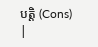បត្តិ (Cons) |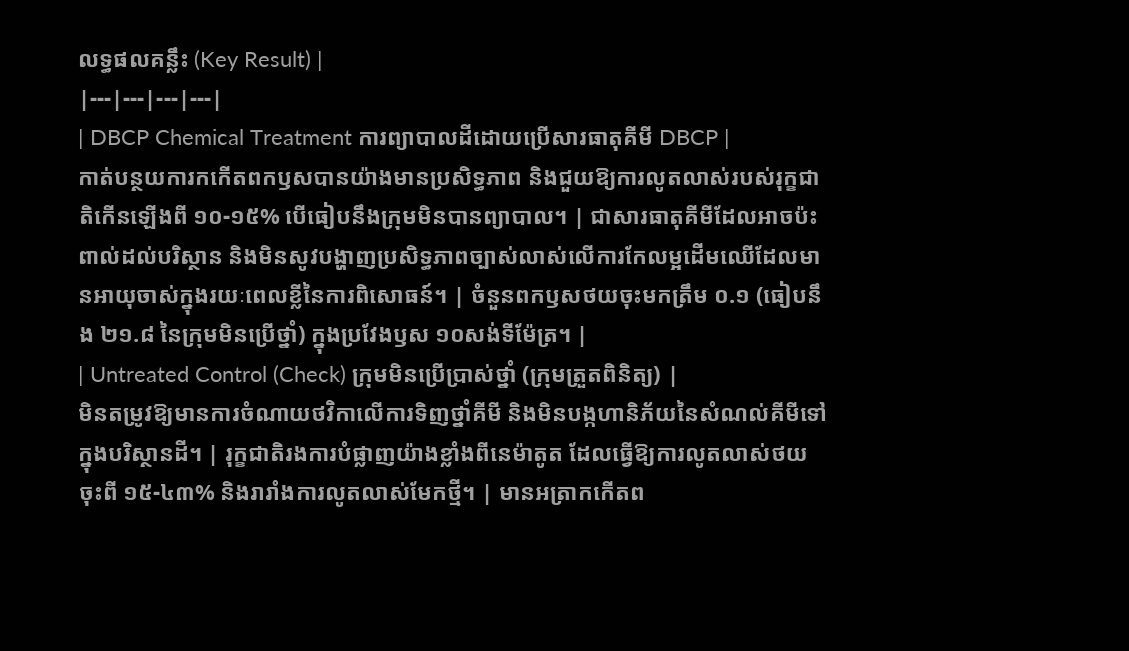លទ្ធផលគន្លឹះ (Key Result) |
|---|---|---|---|
| DBCP Chemical Treatment ការព្យាបាលដីដោយប្រើសារធាតុគីមី DBCP |
កាត់បន្ថយការកកើតពកឫសបានយ៉ាងមានប្រសិទ្ធភាព និងជួយឱ្យការលូតលាស់របស់រុក្ខជាតិកើនឡើងពី ១០-១៥% បើធៀបនឹងក្រុមមិនបានព្យាបាល។ | ជាសារធាតុគីមីដែលអាចប៉ះពាល់ដល់បរិស្ថាន និងមិនសូវបង្ហាញប្រសិទ្ធភាពច្បាស់លាស់លើការកែលម្អដើមឈើដែលមានអាយុចាស់ក្នុងរយៈពេលខ្លីនៃការពិសោធន៍។ | ចំនួនពកឫសថយចុះមកត្រឹម ០.១ (ធៀបនឹង ២១.៨ នៃក្រុមមិនប្រើថ្នាំ) ក្នុងប្រវែងឫស ១០សង់ទីម៉ែត្រ។ |
| Untreated Control (Check) ក្រុមមិនប្រើប្រាស់ថ្នាំ (ក្រុមត្រួតពិនិត្យ) |
មិនតម្រូវឱ្យមានការចំណាយថវិកាលើការទិញថ្នាំគីមី និងមិនបង្កហានិភ័យនៃសំណល់គីមីទៅក្នុងបរិស្ថានដី។ | រុក្ខជាតិរងការបំផ្លាញយ៉ាងខ្លាំងពីនេម៉ាតូត ដែលធ្វើឱ្យការលូតលាស់ថយចុះពី ១៥-៤៣% និងរារាំងការលូតលាស់មែកថ្មី។ | មានអត្រាកកើតព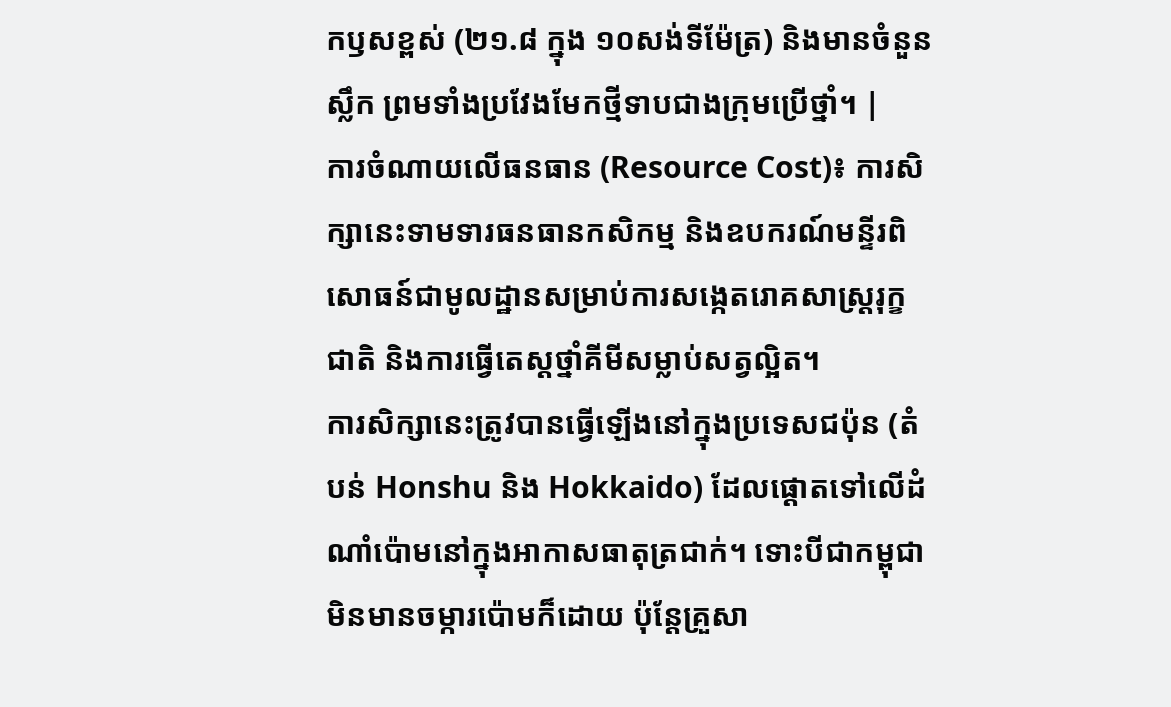កឫសខ្ពស់ (២១.៨ ក្នុង ១០សង់ទីម៉ែត្រ) និងមានចំនួនស្លឹក ព្រមទាំងប្រវែងមែកថ្មីទាបជាងក្រុមប្រើថ្នាំ។ |
ការចំណាយលើធនធាន (Resource Cost)៖ ការសិក្សានេះទាមទារធនធានកសិកម្ម និងឧបករណ៍មន្ទីរពិសោធន៍ជាមូលដ្ឋានសម្រាប់ការសង្កេតរោគសាស្ត្ររុក្ខជាតិ និងការធ្វើតេស្តថ្នាំគីមីសម្លាប់សត្វល្អិត។
ការសិក្សានេះត្រូវបានធ្វើឡើងនៅក្នុងប្រទេសជប៉ុន (តំបន់ Honshu និង Hokkaido) ដែលផ្ដោតទៅលើដំណាំប៉ោមនៅក្នុងអាកាសធាតុត្រជាក់។ ទោះបីជាកម្ពុជាមិនមានចម្ការប៉ោមក៏ដោយ ប៉ុន្តែគ្រួសា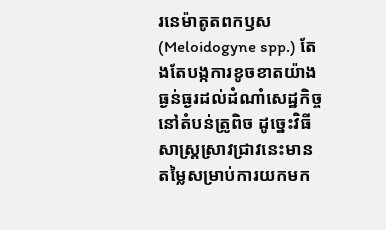រនេម៉ាតូតពកឫស (Meloidogyne spp.) តែងតែបង្កការខូចខាតយ៉ាងធ្ងន់ធ្ងរដល់ដំណាំសេដ្ឋកិច្ចនៅតំបន់ត្រូពិច ដូច្នេះវិធីសាស្ត្រស្រាវជ្រាវនេះមានតម្លៃសម្រាប់ការយកមក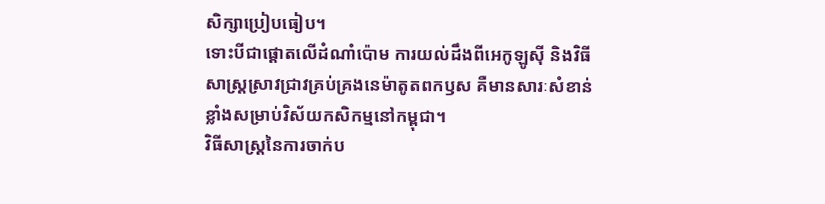សិក្សាប្រៀបធៀប។
ទោះបីជាផ្ដោតលើដំណាំប៉ោម ការយល់ដឹងពីអេកូឡូស៊ី និងវិធីសាស្ត្រស្រាវជ្រាវគ្រប់គ្រងនេម៉ាតូតពកឫស គឺមានសារៈសំខាន់ខ្លាំងសម្រាប់វិស័យកសិកម្មនៅកម្ពុជា។
វិធីសាស្ត្រនៃការចាក់ប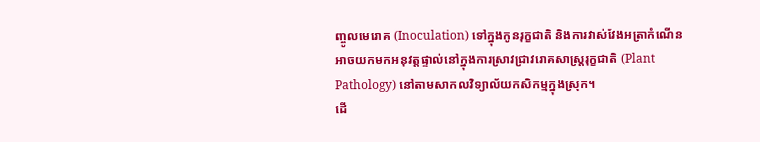ញ្ចូលមេរោគ (Inoculation) ទៅក្នុងកូនរុក្ខជាតិ និងការវាស់វែងអត្រាកំណើន អាចយកមកអនុវត្តផ្ទាល់នៅក្នុងការស្រាវជ្រាវរោគសាស្ត្ររុក្ខជាតិ (Plant Pathology) នៅតាមសាកលវិទ្យាល័យកសិកម្មក្នុងស្រុក។
ដើ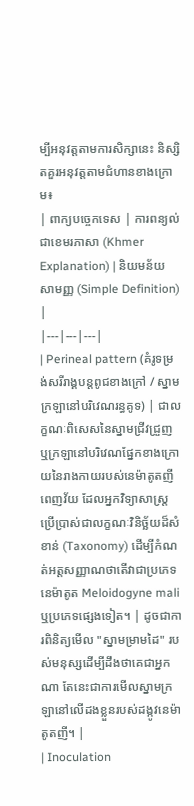ម្បីអនុវត្តតាមការសិក្សានេះ និស្សិតគួរអនុវត្តតាមជំហានខាងក្រោម៖
| ពាក្យបច្ចេកទេស | ការពន្យល់ជាខេមរភាសា (Khmer Explanation) | និយមន័យសាមញ្ញ (Simple Definition) |
|---|---|---|
| Perineal pattern (គំរូទម្រង់សរីរាង្គបន្តពូជខាងក្រៅ / ស្នាមក្រឡានៅបរិវេណរន្ធគូទ) | ជាលក្ខណៈពិសេសនៃស្នាមជ្រីវជ្រួញ ឬក្រឡានៅបរិវេណផ្នែកខាងក្រោយនៃរាងកាយរបស់នេម៉ាតូតញីពេញវ័យ ដែលអ្នកវិទ្យាសាស្ត្រប្រើប្រាស់ជាលក្ខណៈវិនិច្ឆ័យដ៏សំខាន់ (Taxonomy) ដើម្បីកំណត់អត្តសញ្ញាណថាតើវាជាប្រភេទនេម៉ាតូត Meloidogyne mali ឬប្រភេទផ្សេងទៀត។ | ដូចជាការពិនិត្យមើល "ស្នាមម្រាមដៃ" របស់មនុស្សដើម្បីដឹងថាគេជាអ្នកណា តែនេះជាការមើលស្នាមក្រឡានៅលើដងខ្លួនរបស់ដង្កូវនេម៉ាតូតញី។ |
| Inoculation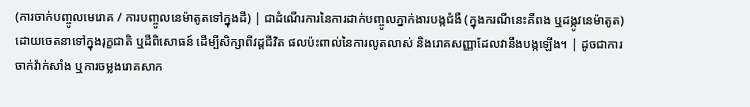(ការចាក់បញ្ចូលមេរោគ / ការបញ្ចូលនេម៉ាតូតទៅក្នុងដី) | ជាដំណើរការនៃការដាក់បញ្ចូលភ្នាក់ងារបង្កជំងឺ (ក្នុងករណីនេះគឺពង ឬដង្កូវនេម៉ាតូត) ដោយចេតនាទៅក្នុងរុក្ខជាតិ ឬដីពិសោធន៍ ដើម្បីសិក្សាពីវដ្តជីវិត ផលប៉ះពាល់នៃការលូតលាស់ និងរោគសញ្ញាដែលវានឹងបង្កឡើង។ | ដូចជាការចាក់វ៉ាក់សាំង ឬការចម្លងរោគសាក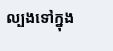ល្បងទៅក្នុង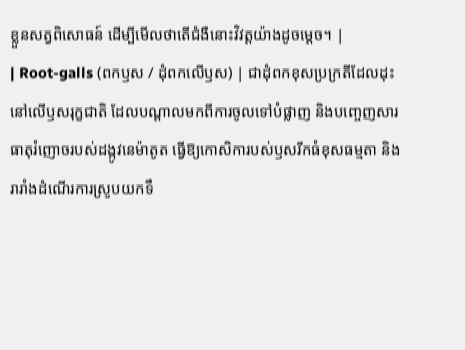ខ្លួនសត្វពិសោធន៍ ដើម្បីមើលថាតើជំងឺនោះវិវត្តយ៉ាងដូចម្តេច។ |
| Root-galls (ពកឫស / ដុំពកលើឫស) | ជាដុំពកខុសប្រក្រតីដែលដុះនៅលើឫសរុក្ខជាតិ ដែលបណ្តាលមកពីការចូលទៅបំផ្លាញ និងបញ្ចេញសារធាតុរំញោចរបស់ដង្កូវនេម៉ាតូត ធ្វើឱ្យកោសិការបស់ឫសរីកធំខុសធម្មតា និងរារាំងដំណើរការស្រូបយកទឹ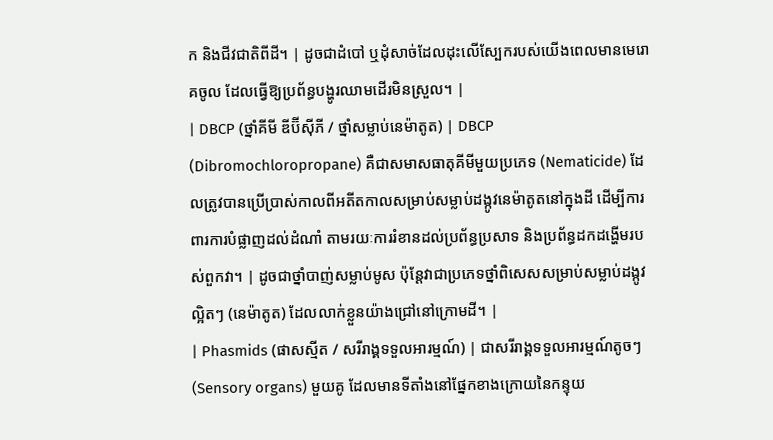ក និងជីវជាតិពីដី។ | ដូចជាដំបៅ ឬដុំសាច់ដែលដុះលើស្បែករបស់យើងពេលមានមេរោគចូល ដែលធ្វើឱ្យប្រព័ន្ធបង្ហូរឈាមដើរមិនស្រួល។ |
| DBCP (ថ្នាំគីមី ឌីប៊ីស៊ីភី / ថ្នាំសម្លាប់នេម៉ាតូត) | DBCP (Dibromochloropropane) គឺជាសមាសធាតុគីមីមួយប្រភេទ (Nematicide) ដែលត្រូវបានប្រើប្រាស់កាលពីអតីតកាលសម្រាប់សម្លាប់ដង្កូវនេម៉ាតូតនៅក្នុងដី ដើម្បីការពារការបំផ្លាញដល់ដំណាំ តាមរយៈការរំខានដល់ប្រព័ន្ធប្រសាទ និងប្រព័ន្ធដកដង្ហើមរបស់ពួកវា។ | ដូចជាថ្នាំបាញ់សម្លាប់មូស ប៉ុន្តែវាជាប្រភេទថ្នាំពិសេសសម្រាប់សម្លាប់ដង្កូវល្អិតៗ (នេម៉ាតូត) ដែលលាក់ខ្លួនយ៉ាងជ្រៅនៅក្រោមដី។ |
| Phasmids (ផាសស្មីត / សរីរាង្គទទួលអារម្មណ៍) | ជាសរីរាង្គទទួលអារម្មណ៍តូចៗ (Sensory organs) មួយគូ ដែលមានទីតាំងនៅផ្នែកខាងក្រោយនៃកន្ទុយ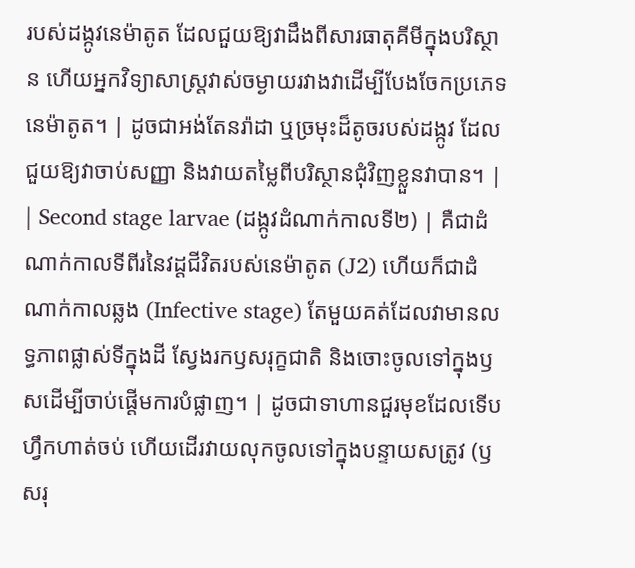របស់ដង្កូវនេម៉ាតូត ដែលជួយឱ្យវាដឹងពីសារធាតុគីមីក្នុងបរិស្ថាន ហើយអ្នកវិទ្យាសាស្ត្រវាស់ចម្ងាយរវាងវាដើម្បីបែងចែកប្រភេទនេម៉ាតូត។ | ដូចជាអង់តែនរ៉ាដា ឬច្រមុះដ៏តូចរបស់ដង្កូវ ដែលជួយឱ្យវាចាប់សញ្ញា និងវាយតម្លៃពីបរិស្ថានជុំវិញខ្លួនវាបាន។ |
| Second stage larvae (ដង្កូវដំណាក់កាលទី២) | គឺជាដំណាក់កាលទីពីរនៃវដ្តជីវិតរបស់នេម៉ាតូត (J2) ហើយក៏ជាដំណាក់កាលឆ្លង (Infective stage) តែមួយគត់ដែលវាមានលទ្ធភាពផ្លាស់ទីក្នុងដី ស្វែងរកឫសរុក្ខជាតិ និងចោះចូលទៅក្នុងឫសដើម្បីចាប់ផ្តើមការបំផ្លាញ។ | ដូចជាទាហានជួរមុខដែលទើបហ្វឹកហាត់ចប់ ហើយដើរវាយលុកចូលទៅក្នុងបន្ទាយសត្រូវ (ឫសរុ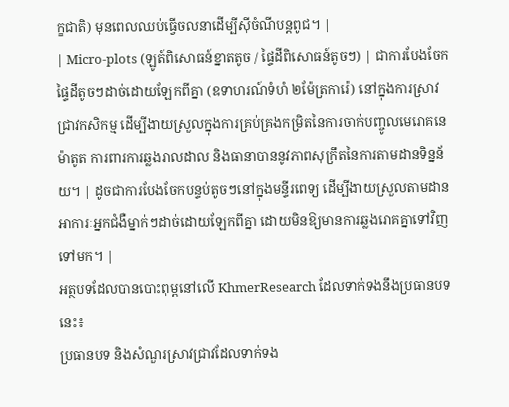ក្ខជាតិ) មុនពេលឈប់ធ្វើចលនាដើម្បីស៊ីចំណីបន្តពូជ។ |
| Micro-plots (ឡូត៍ពិសោធន៍ខ្នាតតូច / ផ្ទៃដីពិសោធន៍តូចៗ) | ជាការបែងចែកផ្ទៃដីតូចៗដាច់ដោយឡែកពីគ្នា (ឧទាហរណ៍ទំហំ ២ម៉ែត្រការ៉េ) នៅក្នុងការស្រាវជ្រាវកសិកម្ម ដើម្បីងាយស្រួលក្នុងការគ្រប់គ្រងកម្រិតនៃការចាក់បញ្ចូលមេរោគនេម៉ាតូត ការពារការឆ្លងរាលដាល និងធានាបាននូវភាពសុក្រឹតនៃការតាមដានទិន្នន័យ។ | ដូចជាការបែងចែកបន្ទប់តូចៗនៅក្នុងមន្ទីរពេទ្យ ដើម្បីងាយស្រួលតាមដានអាការៈអ្នកជំងឺម្នាក់ៗដាច់ដោយឡែកពីគ្នា ដោយមិនឱ្យមានការឆ្លងរោគគ្នាទៅវិញទៅមក។ |
អត្ថបទដែលបានបោះពុម្ពនៅលើ KhmerResearch ដែលទាក់ទងនឹងប្រធានបទនេះ៖
ប្រធានបទ និងសំណួរស្រាវជ្រាវដែលទាក់ទង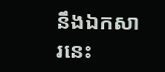នឹងឯកសារនេះ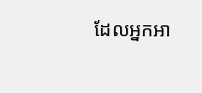ដែលអ្នកអា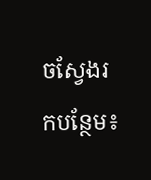ចស្វែងរកបន្ថែម៖